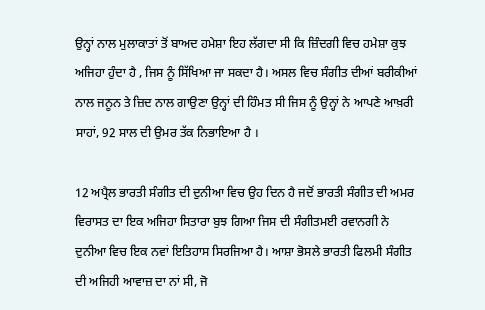ਉਨ੍ਹਾਂ ਨਾਲ ਮੁਲਾਕਾਤਾਂ ਤੋਂ ਬਾਅਦ ਹਮੇਸ਼ਾ ਇਹ ਲੱਗਦਾ ਸੀ ਕਿ ਜ਼ਿੰਦਗੀ ਵਿਚ ਹਮੇਸ਼ਾ ਕੁਝ ਅਜਿਹਾ ਹੁੰਦਾ ਹੈ , ਜਿਸ ਨੂੰ ਸਿੱਖਿਆ ਜਾ ਸਕਦਾ ਹੈ। ਅਸਲ ਵਿਚ ਸੰਗੀਤ ਦੀਆਂ ਬਰੀਕੀਆਂ ਨਾਲ ਜਨੂਨ ਤੇ ਜ਼ਿਦ ਨਾਲ ਗਾਉਣਾ ਉਨ੍ਹਾਂ ਦੀ ਹਿੰਮਤ ਸੀ ਜਿਸ ਨੂੰ ਉਨ੍ਹਾਂ ਨੇ ਆਪਣੇ ਆਖ਼ਰੀ ਸਾਹਾਂ, 92 ਸਾਲ ਦੀ ਉਮਰ ਤੱਕ ਨਿਭਾਇਆ ਹੈ ।

12 ਅਪ੍ਰੈਲ ਭਾਰਤੀ ਸੰਗੀਤ ਦੀ ਦੁਨੀਆ ਵਿਚ ਉਹ ਦਿਨ ਹੈ ਜਦੋਂ ਭਾਰਤੀ ਸੰਗੀਤ ਦੀ ਅਮਰ ਵਿਰਾਸਤ ਦਾ ਇਕ ਅਜਿਹਾ ਸਿਤਾਰਾ ਬੁਝ ਗਿਆ ਜਿਸ ਦੀ ਸੰਗੀਤਮਈ ਰਵਾਨਗੀ ਨੇ ਦੁਨੀਆ ਵਿਚ ਇਕ ਨਵਾਂ ਇਤਿਹਾਸ ਸਿਰਜਿਆ ਹੈ। ਆਸ਼ਾ ਭੋਸਲੇ ਭਾਰਤੀ ਫਿਲਮੀ ਸੰਗੀਤ ਦੀ ਅਜਿਹੀ ਆਵਾਜ਼ ਦਾ ਨਾਂ ਸੀ, ਜੋ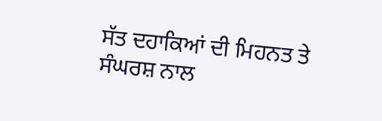ਸੱਤ ਦਹਾਕਿਆਂ ਦੀ ਮਿਹਨਤ ਤੇ ਸੰਘਰਸ਼ ਨਾਲ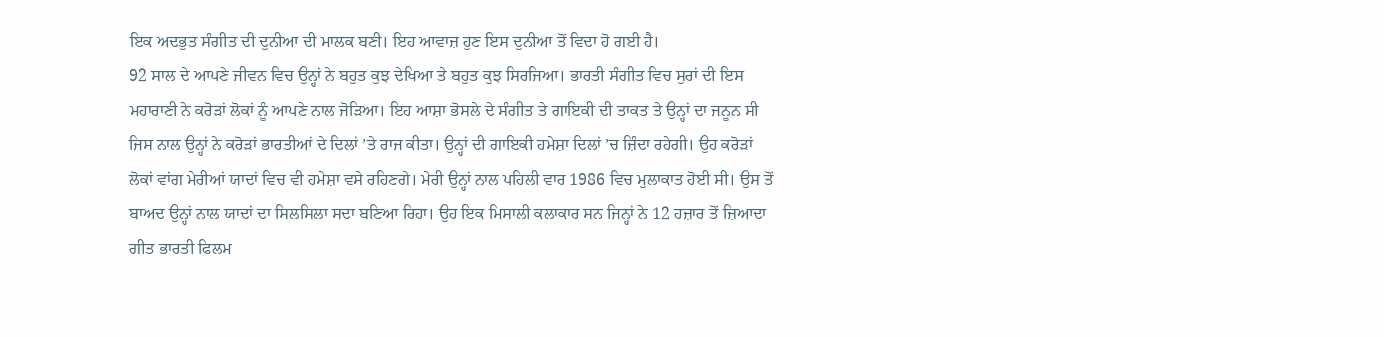ਇਕ ਅਦਭੁਤ ਸੰਗੀਤ ਦੀ ਦੁਨੀਆ ਦੀ ਮਾਲਕ ਬਣੀ। ਇਹ ਆਵਾਜ਼ ਹੁਣ ਇਸ ਦੁਨੀਆ ਤੋਂ ਵਿਦਾ ਹੋ ਗਈ ਹੈ।
92 ਸਾਲ ਦੇ ਆਪਣੇ ਜੀਵਨ ਵਿਚ ਉਨ੍ਹਾਂ ਨੇ ਬਹੁਤ ਕੁਝ ਦੇਖਿਆ ਤੇ ਬਹੁਤ ਕੁਝ ਸਿਰਜਿਆ। ਭਾਰਤੀ ਸੰਗੀਤ ਵਿਚ ਸੁਰਾਂ ਦੀ ਇਸ ਮਹਾਰਾਣੀ ਨੇ ਕਰੋੜਾਂ ਲੋਕਾਂ ਨੂੰ ਆਪਣੇ ਨਾਲ ਜੋੜਿਆ। ਇਹ ਆਸ਼ਾ ਭੋਸਲੇ ਦੇ ਸੰਗੀਤ ਤੇ ਗਾਇਕੀ ਦੀ ਤਾਕਤ ਤੇ ਉਨ੍ਹਾਂ ਦਾ ਜਨੂਨ ਸੀ ਜਿਸ ਨਾਲ ਉਨ੍ਹਾਂ ਨੇ ਕਰੋੜਾਂ ਭਾਰਤੀਆਂ ਦੇ ਦਿਲਾਂ ’ਤੇ ਰਾਜ ਕੀਤਾ। ਉਨ੍ਹਾਂ ਦੀ ਗਾਇਕੀ ਹਮੇਸ਼ਾ ਦਿਲਾਂ ’ਚ ਜ਼ਿੰਦਾ ਰਹੇਗੀ। ਉਹ ਕਰੋੜਾਂ ਲੋਕਾਂ ਵਾਂਗ ਮੇਰੀਆਂ ਯਾਦਾਂ ਵਿਚ ਵੀ ਹਮੇਸ਼ਾ ਵਸੇ ਰਹਿਣਗੇ। ਮੇਰੀ ਉਨ੍ਹਾਂ ਨਾਲ ਪਹਿਲੀ ਵਾਰ 1986 ਵਿਚ ਮੁਲਾਕਾਤ ਹੋਈ ਸੀ। ਉਸ ਤੋਂ ਬਾਅਦ ਉਨ੍ਹਾਂ ਨਾਲ ਯਾਦਾਂ ਦਾ ਸਿਲਸਿਲਾ ਸਦਾ ਬਣਿਆ ਰਿਹਾ। ਉਹ ਇਕ ਮਿਸਾਲੀ ਕਲਾਕਾਰ ਸਨ ਜਿਨ੍ਹਾਂ ਨੇ 12 ਹਜ਼ਾਰ ਤੋਂ ਜ਼ਿਆਦਾ ਗੀਤ ਭਾਰਤੀ ਫਿਲਮ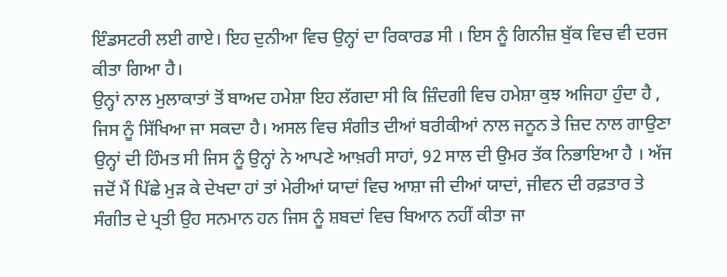ਇੰਡਸਟਰੀ ਲਈ ਗਾਏ। ਇਹ ਦੁਨੀਆ ਵਿਚ ਉਨ੍ਹਾਂ ਦਾ ਰਿਕਾਰਡ ਸੀ । ਇਸ ਨੂੰ ਗਿਨੀਜ਼ ਬੁੱਕ ਵਿਚ ਵੀ ਦਰਜ ਕੀਤਾ ਗਿਆ ਹੈ।
ਉਨ੍ਹਾਂ ਨਾਲ ਮੁਲਾਕਾਤਾਂ ਤੋਂ ਬਾਅਦ ਹਮੇਸ਼ਾ ਇਹ ਲੱਗਦਾ ਸੀ ਕਿ ਜ਼ਿੰਦਗੀ ਵਿਚ ਹਮੇਸ਼ਾ ਕੁਝ ਅਜਿਹਾ ਹੁੰਦਾ ਹੈ , ਜਿਸ ਨੂੰ ਸਿੱਖਿਆ ਜਾ ਸਕਦਾ ਹੈ। ਅਸਲ ਵਿਚ ਸੰਗੀਤ ਦੀਆਂ ਬਰੀਕੀਆਂ ਨਾਲ ਜਨੂਨ ਤੇ ਜ਼ਿਦ ਨਾਲ ਗਾਉਣਾ ਉਨ੍ਹਾਂ ਦੀ ਹਿੰਮਤ ਸੀ ਜਿਸ ਨੂੰ ਉਨ੍ਹਾਂ ਨੇ ਆਪਣੇ ਆਖ਼ਰੀ ਸਾਹਾਂ, 92 ਸਾਲ ਦੀ ਉਮਰ ਤੱਕ ਨਿਭਾਇਆ ਹੈ । ਅੱਜ ਜਦੋਂ ਮੈਂ ਪਿੱਛੇ ਮੁੜ ਕੇ ਦੇਖਦਾ ਹਾਂ ਤਾਂ ਮੇਰੀਆਂ ਯਾਦਾਂ ਵਿਚ ਆਸ਼ਾ ਜੀ ਦੀਆਂ ਯਾਦਾਂ, ਜੀਵਨ ਦੀ ਰਫ਼ਤਾਰ ਤੇ ਸੰਗੀਤ ਦੇ ਪ੍ਰਤੀ ਉਹ ਸਨਮਾਨ ਹਨ ਜਿਸ ਨੂੰ ਸ਼ਬਦਾਂ ਵਿਚ ਬਿਆਨ ਨਹੀਂ ਕੀਤਾ ਜਾ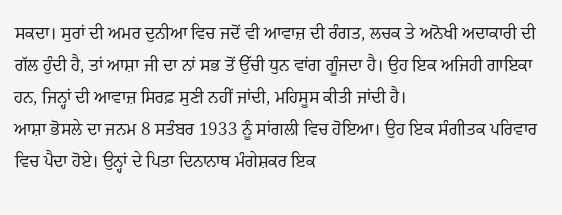ਸਕਦਾ। ਸੁਰਾਂ ਦੀ ਅਮਰ ਦੁਨੀਆ ਵਿਚ ਜਦੋਂ ਵੀ ਆਵਾਜ਼ ਦੀ ਰੰਗਤ, ਲਚਕ ਤੇ ਅਨੋਖੀ ਅਦਾਕਾਰੀ ਦੀ ਗੱਲ ਹੁੰਦੀ ਹੈ, ਤਾਂ ਆਸ਼ਾ ਜੀ ਦਾ ਨਾਂ ਸਭ ਤੋਂ ਉੱਚੀ ਧੁਨ ਵਾਂਗ ਗੂੰਜਦਾ ਹੈ। ਉਹ ਇਕ ਅਜਿਹੀ ਗਾਇਕਾ ਹਨ, ਜਿਨ੍ਹਾਂ ਦੀ ਆਵਾਜ਼ ਸਿਰਫ਼ ਸੁਣੀ ਨਹੀਂ ਜਾਂਦੀ, ਮਹਿਸੂਸ ਕੀਤੀ ਜਾਂਦੀ ਹੈ।
ਆਸ਼ਾ ਭੋਸਲੇ ਦਾ ਜਨਮ 8 ਸਤੰਬਰ 1933 ਨੂੰ ਸਾਂਗਲੀ ਵਿਚ ਹੋਇਆ। ਉਹ ਇਕ ਸੰਗੀਤਕ ਪਰਿਵਾਰ ਵਿਚ ਪੈਦਾ ਹੋਏ। ਉਨ੍ਹਾਂ ਦੇ ਪਿਤਾ ਦਿਨਾਨਾਥ ਮੰਗੇਸ਼ਕਰ ਇਕ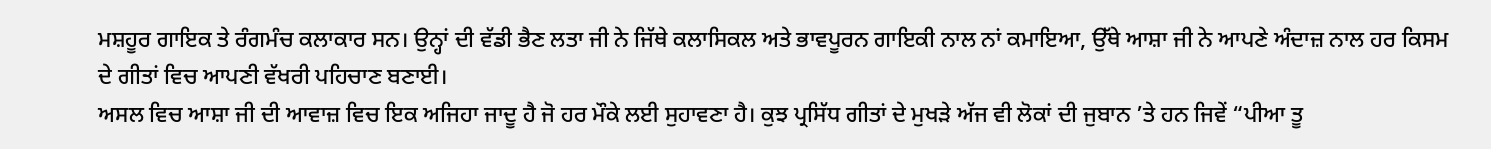ਮਸ਼ਹੂਰ ਗਾਇਕ ਤੇ ਰੰਗਮੰਚ ਕਲਾਕਾਰ ਸਨ। ਉਨ੍ਹਾਂ ਦੀ ਵੱਡੀ ਭੈਣ ਲਤਾ ਜੀ ਨੇ ਜਿੱਥੇ ਕਲਾਸਿਕਲ ਅਤੇ ਭਾਵਪੂਰਨ ਗਾਇਕੀ ਨਾਲ ਨਾਂ ਕਮਾਇਆ, ਉੱਥੇ ਆਸ਼ਾ ਜੀ ਨੇ ਆਪਣੇ ਅੰਦਾਜ਼ ਨਾਲ ਹਰ ਕਿਸਮ ਦੇ ਗੀਤਾਂ ਵਿਚ ਆਪਣੀ ਵੱਖਰੀ ਪਹਿਚਾਣ ਬਣਾਈ।
ਅਸਲ ਵਿਚ ਆਸ਼ਾ ਜੀ ਦੀ ਆਵਾਜ਼ ਵਿਚ ਇਕ ਅਜਿਹਾ ਜਾਦੂ ਹੈ ਜੋ ਹਰ ਮੌਕੇ ਲਈ ਸੁਹਾਵਣਾ ਹੈ। ਕੁਝ ਪ੍ਰਸਿੱਧ ਗੀਤਾਂ ਦੇ ਮੁਖੜੇ ਅੱਜ ਵੀ ਲੋਕਾਂ ਦੀ ਜੁਬਾਨ ’ਤੇ ਹਨ ਜਿਵੇਂ “ਪੀਆ ਤੂ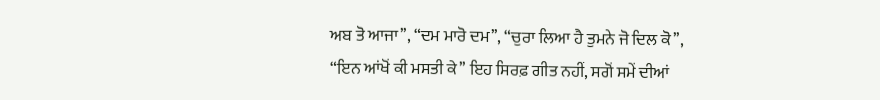ਅਬ ਤੋ ਆਜਾ’’, “ਦਮ ਮਾਰੋ ਦਮ’’, “ਚੁਰਾ ਲਿਆ ਹੈ ਤੁਮਨੇ ਜੋ ਦਿਲ ਕੋ’’, “ਇਨ ਆਂਖੋਂ ਕੀ ਮਸਤੀ ਕੇ’’ ਇਹ ਸਿਰਫ਼ ਗੀਤ ਨਹੀਂ, ਸਗੋਂ ਸਮੇਂ ਦੀਆਂ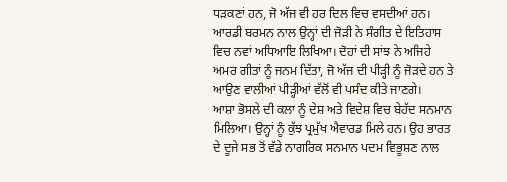ਧੜਕਣਾਂ ਹਨ, ਜੋ ਅੱਜ ਵੀ ਹਰ ਦਿਲ ਵਿਚ ਵਸਦੀਆਂ ਹਨ। ਆਰਡੀ ਬਰਮਨ ਨਾਲ ਉਨ੍ਹਾਂ ਦੀ ਜੋੜੀ ਨੇ ਸੰਗੀਤ ਦੇ ਇਤਿਹਾਸ ਵਿਚ ਨਵਾਂ ਅਧਿਆਇ ਲਿਖਿਆ। ਦੋਹਾਂ ਦੀ ਸਾਂਝ ਨੇ ਅਜਿਹੇ ਅਮਰ ਗੀਤਾਂ ਨੂੰ ਜਨਮ ਦਿੱਤਾ, ਜੋ ਅੱਜ ਦੀ ਪੀੜ੍ਹੀ ਨੂੰ ਜੋੜਦੇ ਹਨ ਤੇ ਆਉਣ ਵਾਲੀਆਂ ਪੀੜ੍ਹੀਆਂ ਵੱਲੋਂ ਵੀ ਪਸੰਦ ਕੀਤੇ ਜਾਣਗੇ।
ਆਸ਼ਾ ਭੋਸਲੇ ਦੀ ਕਲਾ ਨੂੰ ਦੇਸ਼ ਅਤੇ ਵਿਦੇਸ਼ ਵਿਚ ਬੇਹੱਦ ਸਨਮਾਨ ਮਿਲਿਆ। ਉਨ੍ਹਾਂ ਨੂੰ ਕੁੱਝ ਪ੍ਰਮੁੱਖ ਐਵਾਰਡ ਮਿਲੇ ਹਨ। ਉਹ ਭਾਰਤ ਦੇ ਦੂਜੇ ਸਭ ਤੋਂ ਵੱਡੇ ਨਾਗਰਿਕ ਸਨਮਾਨ ਪਦਮ ਵਿਭੂਸ਼ਣ ਨਾਲ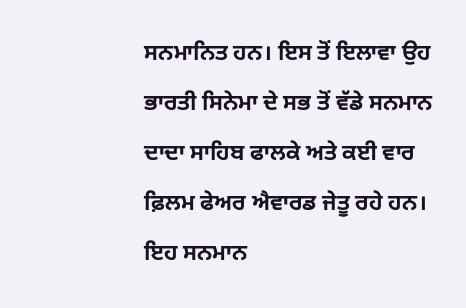ਸਨਮਾਨਿਤ ਹਨ। ਇਸ ਤੋਂ ਇਲਾਵਾ ਉਹ ਭਾਰਤੀ ਸਿਨੇਮਾ ਦੇ ਸਭ ਤੋਂ ਵੱਡੇ ਸਨਮਾਨ ਦਾਦਾ ਸਾਹਿਬ ਫਾਲਕੇ ਅਤੇ ਕਈ ਵਾਰ ਫ਼ਿਲਮ ਫੇਅਰ ਐਵਾਰਡ ਜੇਤੂ ਰਹੇ ਹਨ। ਇਹ ਸਨਮਾਨ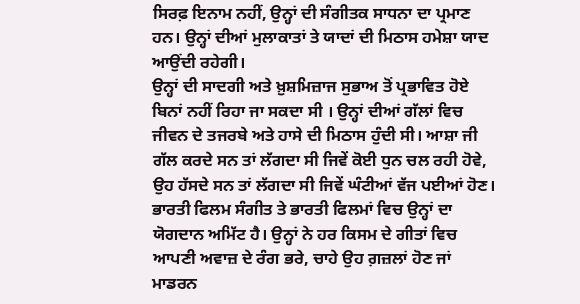ਸਿਰਫ਼ ਇਨਾਮ ਨਹੀਂ, ਉਨ੍ਹਾਂ ਦੀ ਸੰਗੀਤਕ ਸਾਧਨਾ ਦਾ ਪ੍ਰਮਾਣ ਹਨ। ਉਨ੍ਹਾਂ ਦੀਆਂ ਮੁਲਾਕਾਤਾਂ ਤੇ ਯਾਦਾਂ ਦੀ ਮਿਠਾਸ ਹਮੇਸ਼ਾ ਯਾਦ ਆਉਂਦੀ ਰਹੇਗੀ।
ਉਨ੍ਹਾਂ ਦੀ ਸਾਦਗੀ ਅਤੇ ਖ਼ੁਸ਼ਮਿਜ਼ਾਜ ਸੁਭਾਅ ਤੋਂ ਪ੍ਰਭਾਵਿਤ ਹੋਏ ਬਿਨਾਂ ਨਹੀਂ ਰਿਹਾ ਜਾ ਸਕਦਾ ਸੀ । ਉਨ੍ਹਾਂ ਦੀਆਂ ਗੱਲਾਂ ਵਿਚ ਜੀਵਨ ਦੇ ਤਜਰਬੇ ਅਤੇ ਹਾਸੇ ਦੀ ਮਿਠਾਸ ਹੁੰਦੀ ਸੀ। ਆਸ਼ਾ ਜੀ ਗੱਲ ਕਰਦੇ ਸਨ ਤਾਂ ਲੱਗਦਾ ਸੀ ਜਿਵੇਂ ਕੋਈ ਧੁਨ ਚਲ ਰਹੀ ਹੋਵੇ, ਉਹ ਹੱਸਦੇ ਸਨ ਤਾਂ ਲੱਗਦਾ ਸੀ ਜਿਵੇਂ ਘੰਟੀਆਂ ਵੱਜ ਪਈਆਂ ਹੋਣ। ਭਾਰਤੀ ਫਿਲਮ ਸੰਗੀਤ ਤੇ ਭਾਰਤੀ ਫਿਲਮਾਂ ਵਿਚ ਉਨ੍ਹਾਂ ਦਾ ਯੋਗਦਾਨ ਅਮਿੱਟ ਹੈ। ਉਨ੍ਹਾਂ ਨੇ ਹਰ ਕਿਸਮ ਦੇ ਗੀਤਾਂ ਵਿਚ ਆਪਣੀ ਅਵਾਜ਼ ਦੇ ਰੰਗ ਭਰੇ, ਚਾਹੇ ਉਹ ਗ਼ਜ਼ਲਾਂ ਹੋਣ ਜਾਂ ਮਾਡਰਨ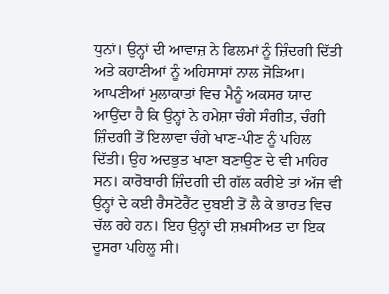ਧੁਨਾਂ। ਉਨ੍ਹਾਂ ਦੀ ਆਵਾਜ਼ ਨੇ ਫਿਲਮਾਂ ਨੂੰ ਜ਼ਿੰਦਗੀ ਦਿੱਤੀ ਅਤੇ ਕਹਾਣੀਆਂ ਨੂੰ ਅਹਿਸਾਸਾਂ ਨਾਲ ਜੋੜਿਆ।
ਆਪਣੀਆਂ ਮੁਲਾਕਾਤਾਂ ਵਿਚ ਮੈਨੂੰ ਅਕਸਰ ਯਾਦ ਆਉਂਦਾ ਹੈ ਕਿ ਉਨ੍ਹਾਂ ਨੇ ਹਮੇਸ਼ਾ ਚੰਗੇ ਸੰਗੀਤ, ਚੰਗੀ ਜ਼ਿੰਦਗੀ ਤੋਂ ਇਲਾਵਾ ਚੰਗੇ ਖਾਣ-ਪੀਣ ਨੂੰ ਪਹਿਲ ਦਿੱਤੀ। ਉਹ ਅਦਭੁਤ ਖਾਣਾ ਬਣਾਉਣ ਦੇ ਵੀ ਮਾਹਿਰ ਸਨ। ਕਾਰੋਬਾਰੀ ਜ਼ਿੰਦਗੀ ਦੀ ਗੱਲ ਕਰੀਏ ਤਾਂ ਅੱਜ ਵੀ ਉਨ੍ਹਾਂ ਦੇ ਕਈ ਰੈਸਟੋਰੈਂਟ ਦੁਬਈ ਤੋਂ ਲੈ ਕੇ ਭਾਰਤ ਵਿਚ ਚੱਲ ਰਹੇ ਹਨ। ਇਹ ਉਨ੍ਹਾਂ ਦੀ ਸ਼ਖ਼ਸੀਅਤ ਦਾ ਇਕ ਦੂਸਰਾ ਪਹਿਲੂ ਸੀ।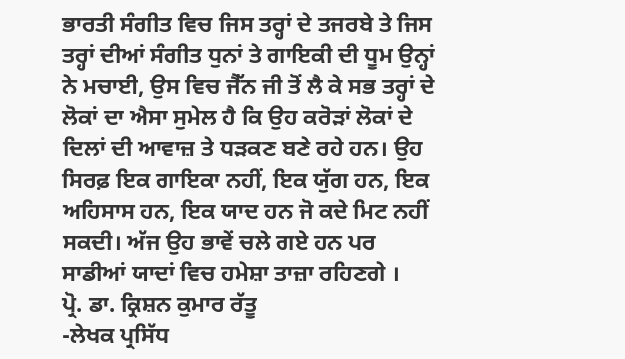ਭਾਰਤੀ ਸੰਗੀਤ ਵਿਚ ਜਿਸ ਤਰ੍ਹਾਂ ਦੇ ਤਜਰਬੇ ਤੇ ਜਿਸ ਤਰ੍ਹਾਂ ਦੀਆਂ ਸੰਗੀਤ ਧੁਨਾਂ ਤੇ ਗਾਇਕੀ ਦੀ ਧੂਮ ਉਨ੍ਹਾਂ ਨੇ ਮਚਾਈ, ਉਸ ਵਿਚ ਜੈੱਨ ਜੀ ਤੋਂ ਲੈ ਕੇ ਸਭ ਤਰ੍ਹਾਂ ਦੇ ਲੋਕਾਂ ਦਾ ਐਸਾ ਸੁਮੇਲ ਹੈ ਕਿ ਉਹ ਕਰੋੜਾਂ ਲੋਕਾਂ ਦੇ ਦਿਲਾਂ ਦੀ ਆਵਾਜ਼ ਤੇ ਧੜਕਣ ਬਣੇ ਰਹੇ ਹਨ। ਉਹ ਸਿਰਫ਼ ਇਕ ਗਾਇਕਾ ਨਹੀਂ, ਇਕ ਯੁੱਗ ਹਨ, ਇਕ ਅਹਿਸਾਸ ਹਨ, ਇਕ ਯਾਦ ਹਨ ਜੋ ਕਦੇ ਮਿਟ ਨਹੀਂ ਸਕਦੀ। ਅੱਜ ਉਹ ਭਾਵੇਂ ਚਲੇ ਗਏ ਹਨ ਪਰ ਸਾਡੀਆਂ ਯਾਦਾਂ ਵਿਚ ਹਮੇਸ਼ਾ ਤਾਜ਼ਾ ਰਹਿਣਗੇ ।
ਪ੍ਰੋ. ਡਾ. ਕ੍ਰਿਸ਼ਨ ਕੁਮਾਰ ਰੱਤੂ
-ਲੇਖਕ ਪ੍ਰਸਿੱਧ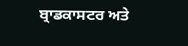ਬ੍ਰਾਡਕਾਸਟਰ ਅਤੇ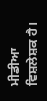ਮੀਡੀਆ ਵਿਸ਼ਲੇਸ਼ਕ ਹੈ।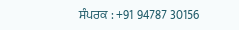ਸੰਪਰਕ : +91 94787 30156